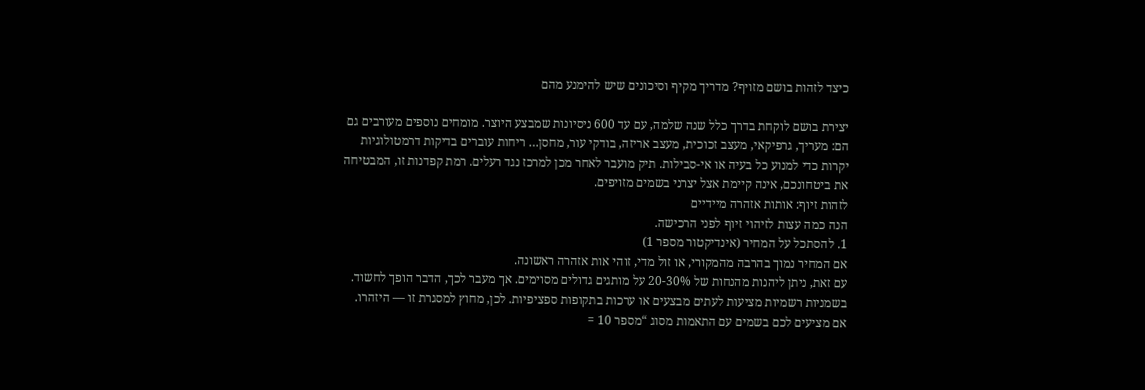כיצד לזהות בושם מזויף? מדריך מקיף וסיכונים שיש להימנע מהם

יצירת בושם לוקחת בדרך כלל שנה שלמה, עם עד 600 ניסיונות שמבצע היוצר. מומחים נוספים מעורבים גם הם: מעריך, גרפיקאי, מעצב זכוכית, מעצב אריזה, בודקי עור, מחסן… ריחות עוברים בדיקות דרמטולוגיות יקרות כדי למנוע כל בעיה או אי-סבילות. תיק מועבר לאחר מכן למרכז נגד רעלים. רמת קפדנות זו, המבטיחה את ביטחונכם, אינה קיימת אצל יצרני בשמים מזויפים.
לזהות זיוף: אותות אזהרה מיידיים
הנה כמה עצות לזיהוי זיוף לפני הרכישה.
1. להסתכל על המחיר (אינדיקטור מספר 1)
אם המחיר נמוך בהרבה מהמקורי, או זול מדי, זוהי אות אזהרה ראשונה.
עם זאת, ניתן ליהנות מהנחות של 20-30% על מותגים גדולים מסוימים. אך מעבר לכך, הדבר הופך לחשוד.
בשמניות רשמיות מציעות לעתים מבצעים או ערכות בתקופות ספציפיות. לכן, מחוץ למסגרת זו — היזהרו.
אם מציעים לכם בשמים עם התאמות מסוג “מספר 10 =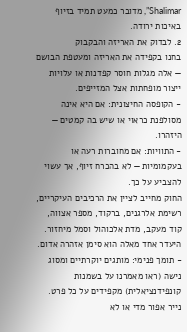Shalimar”, מדובר כמעט תמיד בזיוף באיכות ירודה.
2. לבדוק את האריזה והבקבוק
בחנו בקפידה את האריזה ומעטפת הבושם — אלה מגלות חוסר קפדנות או עלויות ייצור מופחתות אצל המזייפים.
- הקופסה החיצונית: אם היא אינה מסולפנת כראוי או שיש בה קמטים — היזהרו.
- התוויות: אם מחוברות רעה או בעקמומיות — לא בהכרח זיוף, אך עשוי להצביע על כך.
החוק מחייב לציין את הרכיבים העיקריים, רשימת אלרגנים, ברקוד, מספר אצווה, קוד מעקב, מדת אלכוהול וסמל מיחזור. היעדר אחד מאלה הוא סימן אזהרה אדום.
- תומך פנימי: מותגים יוקרתיים ומסוג נישה (ראו מאמרנו על בשמנות קונפידנציאלית) מקפידים על כל פרט. נייר אפור מדי או לא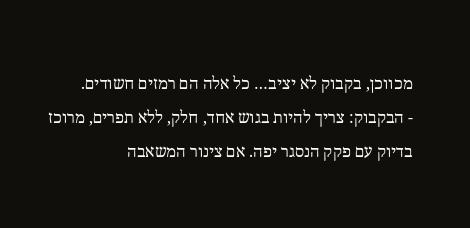מכווכן, בקבוק לא יציב… כל אלה הם רמזים חשודים.
- הבקבוק: צריך להיות בגוש אחד, חלק, ללא תפרים, מרוכז בדיוק עם פקק הנסגר יפה. אם צינור המשאבה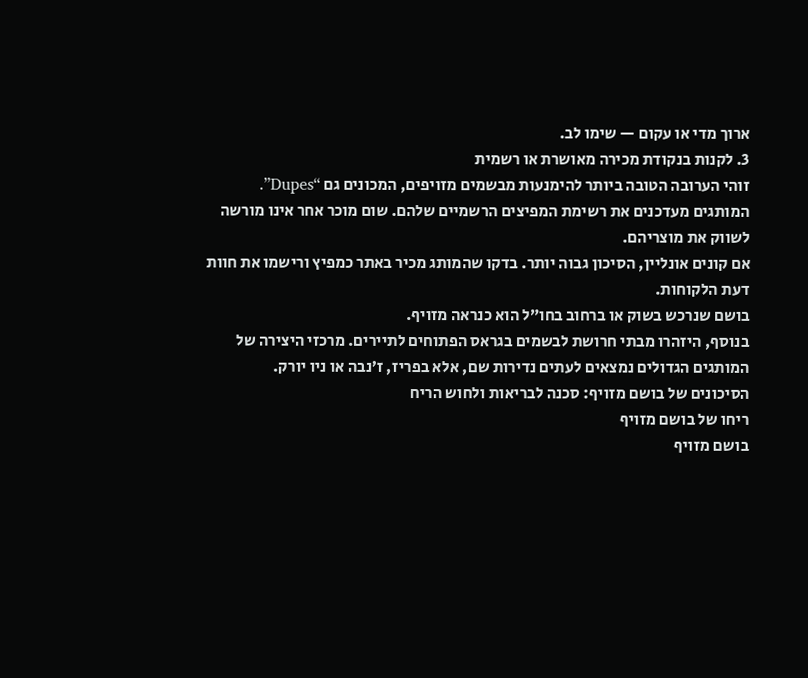ארוך מדי או עקום — שימו לב.
3. לקנות בנקודת מכירה מאושרת או רשמית
זוהי הערובה הטובה ביותר להימנעות מבשמים מזויפים, המכונים גם “Dupes”.
המותגים מעדכנים את רשימת המפיצים הרשמיים שלהם. שום מוכר אחר אינו מורשה לשווק את מוצריהם.
אם קונים אונליין, הסיכון גבוה יותר. בדקו שהמותג מכיר באתר כמפיץ ורישמו את חוות דעת הלקוחות.
בושם שנרכש בשוק או ברחוב בחו”ל הוא כנראה מזויף.
בנוסף, היזהרו מבתי חרושת לבשמים בגראס הפתוחים לתיירים. מרכזי היצירה של המותגים הגדולים נמצאים לעתים נדירות שם, אלא בפריז, ז’נבה או ניו יורק.
הסיכונים של בושם מזויף: סכנה לבריאות ולחוש הריח
ריחו של בושם מזויף
בושם מזויף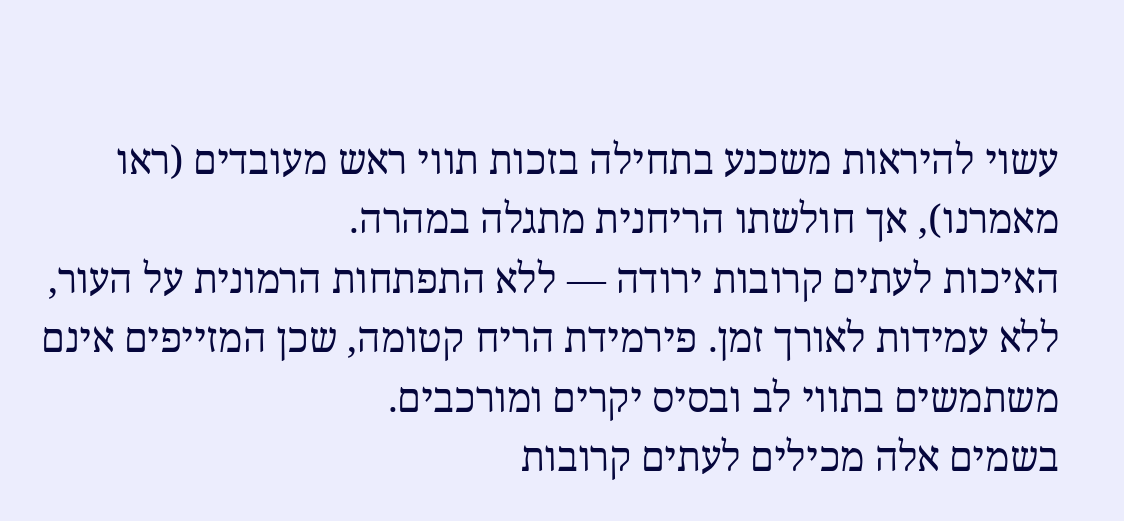עשוי להיראות משכנע בתחילה בזכות תווי ראש מעובדים (ראו מאמרנו), אך חולשתו הריחנית מתגלה במהרה.
האיכות לעתים קרובות ירודה — ללא התפתחות הרמונית על העור, ללא עמידות לאורך זמן. פירמידת הריח קטומה, שכן המזייפים אינם משתמשים בתווי לב ובסיס יקרים ומורכבים.
בשמים אלה מכילים לעתים קרובות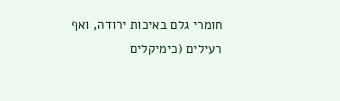חומרי גלם באיכות ירודה, ואף רעילים (כימיקלים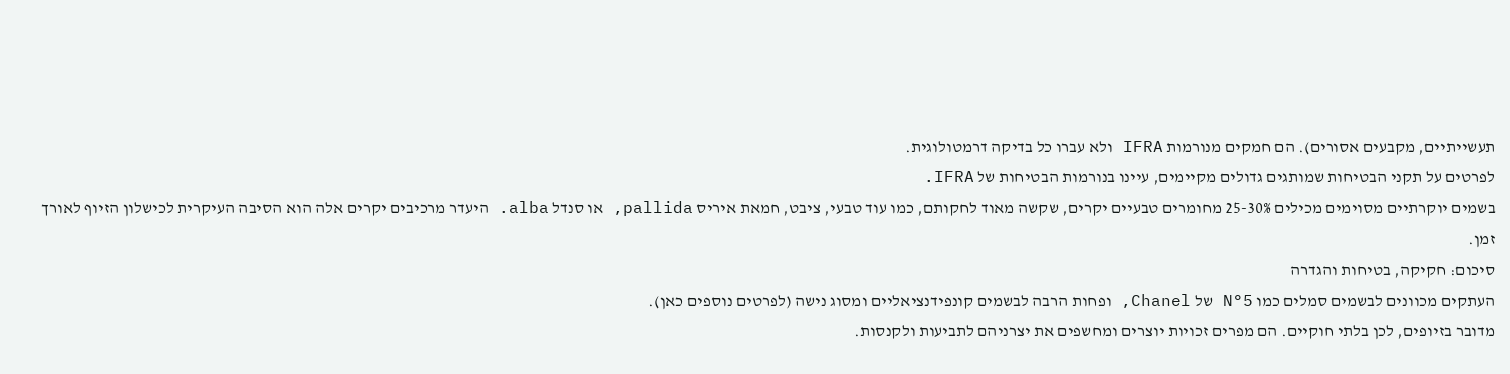תעשייתיים, מקבעים אסורים). הם חמקים מנורמות IFRA ולא עברו כל בדיקה דרמטולוגית.
לפרטים על תקני הבטיחות שמותגים גדולים מקיימים, עיינו בנורמות הבטיחות של IFRA.
בשמים יוקרתיים מסוימים מכילים 25-30% מחומרים טבעיים יקרים, שקשה מאוד לחקותם, כמו עוד טבעי, ציבט, חמאת איריס pallida, או סנדל alba. היעדר מרכיבים יקרים אלה הוא הסיבה העיקרית לכישלון הזיוף לאורך זמן.
סיכום: חקיקה, בטיחות והגדרה
העתקים מכוונים לבשמים סמלים כמו N°5 של Chanel, ופחות הרבה לבשמים קונפידנציאליים ומסוג נישה (לפרטים נוספים כאן).
מדובר בזיופים, לכן בלתי חוקיים. הם מפרים זכויות יוצרים ומחשפים את יצרניהם לתביעות ולקנסות.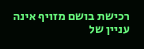רכישת בושם מזויף אינה עניין של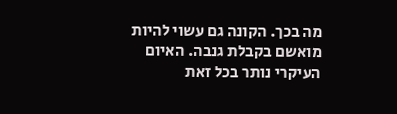מה בכך. הקונה גם עשוי להיות מואשם בקבלת גנבה. האיום העיקרי נותר בכל זאת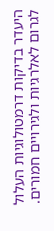היעדר בדיקות דרמטולוגיות העלול לגרום לאלרגיות ולגירויים חמורים.